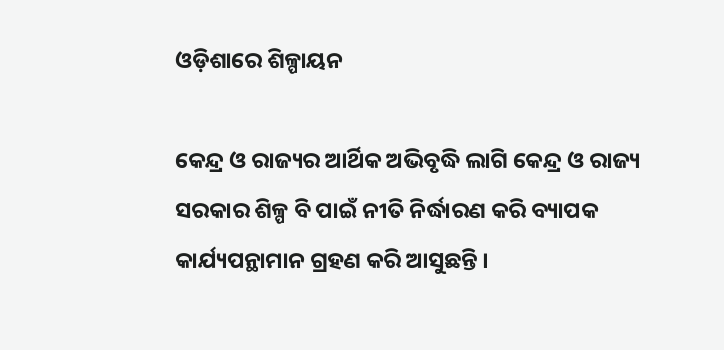ଓଡ଼ିଶାରେ ଶିଳ୍ପାୟନ

କେନ୍ଦ୍ର ଓ ରାଜ୍ୟର ଆର୍ଥିକ ଅଭିବୃଦ୍ଧି ଲାଗି କେନ୍ଦ୍ର ଓ ରାଜ୍ୟ ସରକାର ଶିଳ୍ପ ବି ପାଇଁ ନୀତି ନିର୍ଦ୍ଧାରଣ କରି ବ୍ୟାପକ କାର୍ଯ୍ୟପନ୍ଥାମାନ ଗ୍ରହଣ କରି ଆସୁଛନ୍ତି ।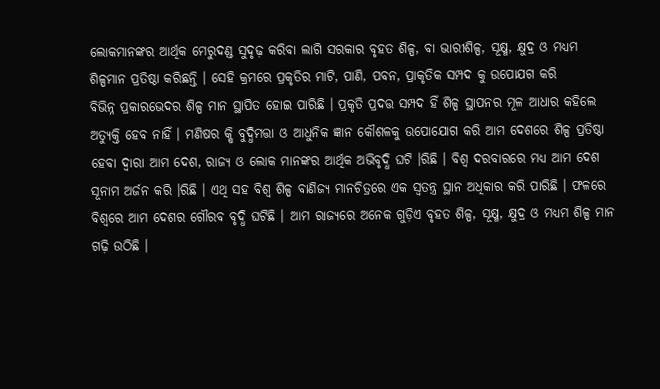ଲୋକମାନଙ୍କର ଆର୍ଥିକ ମେରୁଦଣ୍ଡ ସୁଦୃଢ଼ କରିବା ଲାଗି ସରକାର ବୃହତ ଶିଳ୍ପ, ବା ଭାରୀଶିଳ୍ପ, ସୂକ୍ଷ୍ମ, କ୍ଷୁଦ୍ର ଓ ମଧ୍ୟମ ଶିଳ୍ପମାନ ପ୍ରତିଷ୍ଠା କରିଛନ୍ତି । ସେହି କ୍ରମରେ ପ୍ରକୃତିର ମାଟି, ପାଣି, ପବନ, ପ୍ରାକୃତିକ ସମ୍ପଦ କୁ ଉପୋଯଗ କରି
ବିଭିନ୍ନ ପ୍ରକାରଭେଦର ଶିଳ୍ପ ମାନ ସ୍ଥାପିତ ହୋଇ ପାରିଛି । ପ୍ରକୃତି ପ୍ରଦତ୍ତ ସମ୍ପଦ ହିଁ ଶିଳ୍ପ ସ୍ଥାପନର ମୂଳ ଆଧାର କହିଲେ ଅତ୍ୟୁକ୍ତି ହେବ ନାହିଁ । ମଣିଷର କ୍ଷି ବୁଦ୍ଧିମତ୍ତା ଓ ଆଧୁନିକ ଜ୍ଞାନ କୌଶଳକୁ ଉପୋଯୋଗ କରି ଆମ ଦେଶରେ ଶିଳ୍ପ ପ୍ରତିଷ୍ଠା ହେବା ଦ୍ୱାରା ଆମ ଦେଶ, ରାଜ୍ୟ ଓ ଲୋକ ମାନଙ୍କର ଆର୍ଥିକ ଅଭିବୃଦ୍ଧି ଘଟି ।ରିଛି । ବିଶ୍ୱ ଦରବାରରେ ମଧ୍ୟ ଆମ ଦେଶ ସୂନାମ ଅର୍ଜନ କରି ।ରିଛି । ଏଥି ସହ ବିଶ୍ୱ ଶିଳ୍ପ ବାଣିଜ୍ୟ ମାନଚିତ୍ରରେ ଏକ ସ୍ୱତନ୍ତ୍ର ସ୍ଥାନ ଅଧିକାର କରି ପାରିଛି । ଫଳରେ ବିଶ୍ୱରେ ଆମ ଦେଶର ଗୌରବ ବୃଦ୍ଧି ଘଟିଛି । ଆମ ରାଜ୍ୟରେ ଅନେକ ଗୁଡ଼ିଏ ବୃହତ ଶିଳ୍ପ, ସୂକ୍ଷ୍ମ, କ୍ଷୁଦ୍ର ଓ ମଧ୍ୟମ ଶିଳ୍ପ ମାନ ଗଢ଼ି ଉଠିଛି ।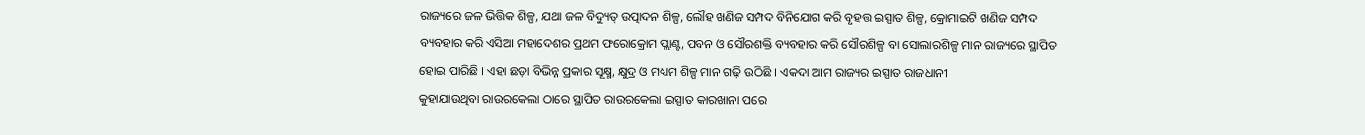ରାଜ୍ୟରେ ଜଳ ଭିତ୍ତିକ ଶିଳ୍ପ, ଯଥା ଜଳ ବିଦ୍ୟୁତ୍ ଉତ୍ପାଦନ ଶିଳ୍ପ, ଲୌହ ଖଣିଜ ସମ୍ପଦ ବିନିଯୋଗ କରି ବୃହତ୍ତ ଇସ୍ପାତ ଶିଳ୍ପ, କ୍ରୋମାଇଟି ଖଣିଜ ସମ୍ପଦ ବ୍ୟବହାର କରି ଏସିଆ ମହାଦେଶର ପ୍ରଥମ ଫରୋକ୍ରୋମ ପ୍ଲାଣ୍ଟ, ପବନ ଓ ସୌରଶକ୍ତି ବ୍ୟବହାର କରି ସୌରଶିଳ୍ପ ବା ସୋଲାରଶିଳ୍ପ ମାନ ରାଜ୍ୟରେ ସ୍ଥାପିତ ହୋଇ ପାରିଛି । ଏହା ଛଡ଼ା ବିଭିନ୍ନ ପ୍ରକାର ସୂକ୍ଷ୍ମ, କ୍ଷୁଦ୍ର ଓ ମଧ୍ୟମ ଶିଳ୍ପ ମାନ ଗଢ଼ି ଉଠିଛି । ଏକଦା ଆମ ରାଜ୍ୟର ଇସ୍ପାତ ରାଜଧାନୀ
କୁହାଯାଉଥିବା ରାଉରକେଲା ଠାରେ ସ୍ଥାପିତ ରାଉରକେଲା ଇସ୍ପାତ କାରଖାନା ପରେ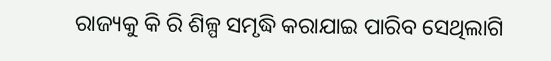ରାଜ୍ୟକୁ କି ରି ଶିଳ୍ପ ସମୃଦ୍ଧି କରାଯାଇ ପାରିବ ସେଥିଲାଗି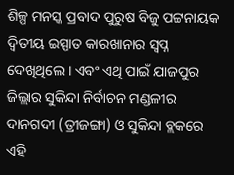ଶିଳ୍ପ ମନସ୍କ ପ୍ରବାଦ ପୁରୁଷ ବିଜୁ ପଟ୍ଟନାୟକ ଦ୍ୱିତୀୟ ଇସ୍ପାତ କାରଖାନାର ସ୍ୱପ୍ନ ଦେଖିଥିଲେ । ଏବଂ ଏଥି ପାଇଁ ଯାଜପୁର ଜିଲ୍ଲାର ସୁକିନ୍ଦା ନିର୍ବାଚନ ମଣ୍ଡଳୀର ଦାନଗଦୀ (ତ୍ରୀଜଙ୍ଗା) ଓ ସୁକିନ୍ଦା ବ୍ଲକରେ ଏହି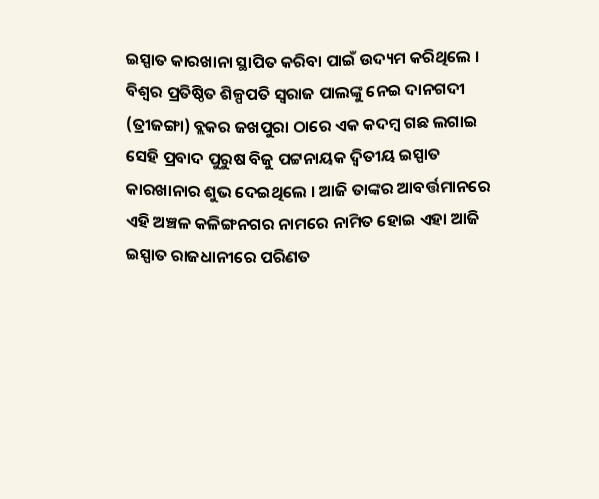ଇସ୍ପାତ କାରଖାନା ସ୍ଥାପିତ କରିବା ପାଇଁ ଉଦ୍ୟମ କରିଥିଲେ । ବିଶ୍ୱର ପ୍ରତିଷ୍ଠିତ ଶିଳ୍ପପତି ସ୍ୱରାଜ ପାଲଙ୍କୁ ନେଇ ଦାନଗଦୀ (ତ୍ରୀଜଙ୍ଗା) ବ୍ଲକର ଜଖପୁରା ଠାରେ ଏକ କଦମ୍ବ ଗଛ ଲଗାଇ ସେହି ପ୍ରବାଦ ପୁରୁଷ ବିଜୁ ପଟ୍ଟନାୟକ ଦ୍ୱିତୀୟ ଇସ୍ପାତ କାରଖାନାର ଶୁଭ ଦେଇଥିଲେ । ଆଜି ତାଙ୍କର ଆବର୍ତ୍ତମାନରେ ଏହି ଅଞ୍ଚଳ କଳିଙ୍ଗନଗର ନାମରେ ନାମିତ ହୋଇ ଏହା ଆଜି ଇସ୍ପାତ ରାଜଧାନୀରେ ପରିଣତ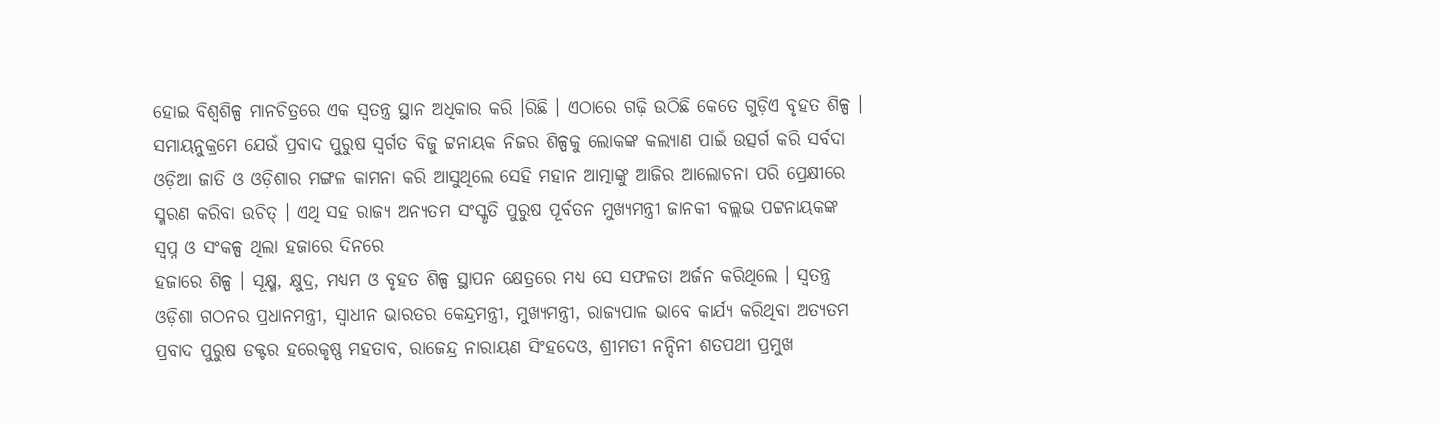ହୋଇ ବିଶ୍ୱଶିଳ୍ପ ମାନଚିତ୍ରରେ ଏକ ସ୍ୱତନ୍ତ୍ର ସ୍ଥାନ ଅଧିକାର କରି ।ରିଛି । ଏଠାରେ ଗଢ଼ି ଉଠିଛି କେତେ ଗୁଡ଼ିଏ ବୃହତ ଶିଳ୍ପ । ସମାୟନୁକ୍ରମେ ଯେଉଁ ପ୍ରବାଦ ପୁରୁଷ ସ୍ୱର୍ଗତ ବିଜୁ ଟ୍ଟନାୟକ ନିଜର ଶିଳ୍ପକୁ ଲୋକଙ୍କ କଲ୍ୟାଣ ପାଇଁ ଉତ୍ସର୍ଗ କରି ସର୍ବଦା ଓଡ଼ିଆ ଜାତି ଓ ଓଡ଼ିଶାର ମଙ୍ଗଳ କାମନା କରି ଆସୁଥିଲେ ସେହି ମହାନ ଆତ୍ମାଙ୍କୁ ଆଜିର ଆଲୋଚନା ପରି ପ୍ରେକ୍ଷୀରେ ସ୍ମରଣ କରିବା ଉଚିତ୍ । ଏଥି ସହ ରାଜ୍ୟ ଅନ୍ୟତମ ସଂସ୍କୃତି ପୁରୁଷ ପୂର୍ବତନ ମୁଖ୍ୟମନ୍ତ୍ରୀ ଜାନକୀ ବଲ୍ଲଭ ପଟ୍ଟନାୟକଙ୍କ ସ୍ୱପ୍ନ ଓ ସଂକଳ୍ପ ଥିଲା ହଜାରେ ଦିନରେ
ହଜାରେ ଶିଳ୍ପ । ସୂକ୍ଷ୍ମ, କ୍ଷୁଦ୍ର, ମଧ୍ୟମ ଓ ବୃହତ ଶିଳ୍ପ ସ୍ଥାପନ କ୍ଷେତ୍ରରେ ମଧ୍ୟ ସେ ସଫଳତା ଅର୍ଜନ କରିଥିଲେ । ସ୍ୱତନ୍ତ୍ର ଓଡ଼ିଶା ଗଠନର ପ୍ରଧାନମନ୍ତ୍ରୀ, ସ୍ୱାଧୀନ ଭାରତର କେନ୍ଦ୍ରମନ୍ତ୍ରୀ, ମୁଖ୍ୟମନ୍ତ୍ରୀ, ରାଜ୍ୟପାଳ ଭାବେ କାର୍ଯ୍ୟ କରିଥିବା ଅତ୍ୟତମ ପ୍ରବାଦ ପୁରୁଷ ଡକ୍ଟର ହରେକୃଷ୍ଣ ମହତାବ, ରାଜେନ୍ଦ୍ର ନାରାୟଣ ସିଂହଦେଓ, ଶ୍ରୀମତୀ ନନ୍ଦିନୀ ଶତପଥୀ ପ୍ରମୁଖ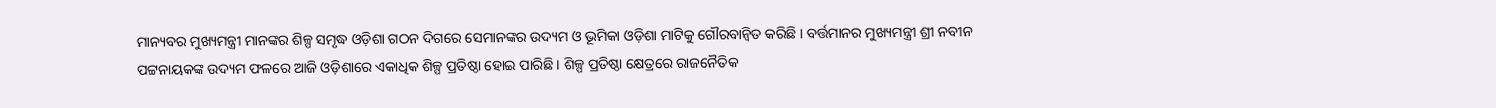ମାନ୍ୟବର ମୁଖ୍ୟମନ୍ତ୍ରୀ ମାନଙ୍କର ଶିଳ୍ପ ସମୃଦ୍ଧ ଓଡ଼ିଶା ଗଠନ ଦିଗରେ ସେମାନଙ୍କର ଉଦ୍ୟମ ଓ ଭୂମିକା ଓଡ଼ିଶା ମାଟିକୁ ଗୌରବାନ୍ୱିତ କରିଛି । ବର୍ତ୍ତମାନର ମୁଖ୍ୟମନ୍ତ୍ରୀ ଶ୍ରୀ ନବୀନ ପଟ୍ଟନାୟକଙ୍କ ଉଦ୍ୟମ ଫଳରେ ଆଜି ଓଡ଼ିଶାରେ ଏକାଧିକ ଶିଳ୍ପ ପ୍ରତିଷ୍ଠା ହୋଇ ପାରିଛି । ଶିଳ୍ପ ପ୍ରତିଷ୍ଠା କ୍ଷେତ୍ରରେ ରାଜନୈତିକ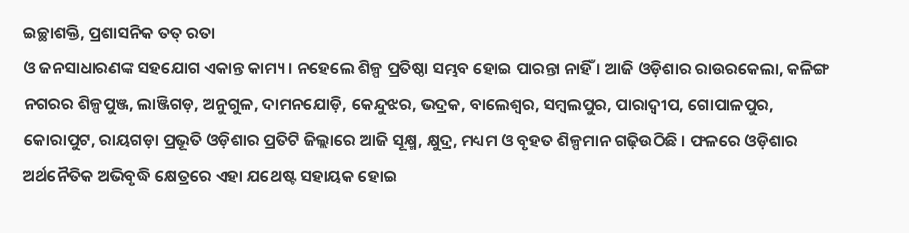ଇଚ୍ଛାଶକ୍ତି, ପ୍ରଶାସନିକ ତତ୍ ରତା
ଓ ଜନସାଧାରଣଙ୍କ ସହଯୋଗ ଏକାନ୍ତ କାମ୍ୟ । ନହେଲେ ଶିଳ୍ପ ପ୍ରତିଷ୍ଠା ସମ୍ଭବ ହୋଇ ପାରନ୍ତା ନାହିଁ । ଆଜି ଓଡ଼ିଶାର ରାଉରକେଲା, କଳିଙ୍ଗ ନଗରର ଶିଳ୍ପପୁଞ୍ଜ, ଲାଞ୍ଜିଗଡ଼, ଅନୁଗୁଳ, ଦାମନଯୋଡ଼ି, କେନ୍ଦୁଝର, ଭଦ୍ରକ, ବାଲେଶ୍ୱର, ସମ୍ବଲପୁର, ପାରାଦ୍ୱୀପ, ଗୋପାଳପୁର, କୋରାପୁଟ, ରାୟଗଡ଼ା ପ୍ରଭୂତି ଓଡ଼ିଶାର ପ୍ରତିଟି ଜିଲ୍ଲାରେ ଆଜି ସୂକ୍ଷ୍ମ, କ୍ଷୁଦ୍ର, ମଧ୍ୟମ ଓ ବୃହତ ଶିଳ୍ପମାନ ଗଢ଼ିଉଠିଛି । ଫଳରେ ଓଡ଼ିଶାର ଅର୍ଥନୈତିକ ଅଭିବୃଦ୍ଧି କ୍ଷେତ୍ରରେ ଏହା ଯଥେଷ୍ଟ ସହାୟକ ହୋଇ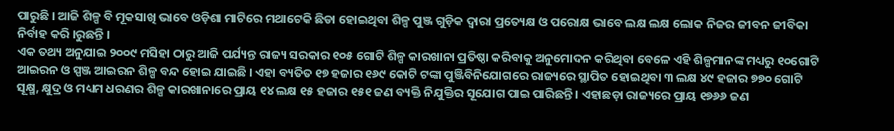ପାରୁଛି । ଆଜି ଶିଳ୍ପ ବି ମୂକସାଖି ଭାବେ ଓଡ଼ିଶା ମାଟିରେ ମଥାଟେକି ଛିଡା ହୋଇଥିବା ଶିଳ୍ପ ପୁଞ୍ଜ ଗୁଡ଼ିକ ଦ୍ୱାରା ପ୍ରତ୍ୟେକ୍ଷ ଓ ପରୋକ୍ଷ ଭାବେ ଲକ୍ଷ ଲକ୍ଷ ଲୋକ ନିଜର ଜୀବନ ଜୀବିକା ନିର୍ବାହ କରି ।ରୁଛନ୍ତି ।
ଏକ ତଥ୍ୟ ଅନୁଯାଇ ୨୦୦୯ ମସିହା ଠାରୁ ଆଜି ପର୍ଯ୍ୟନ୍ତ ରାଜ୍ୟ ସରକାର ୧୦୫ ଗୋଟି ଶିଳ୍ପ କାରଖାନା ପ୍ରତିଷ୍ଠା କରିବାକୁ ଅନୁମୋଦନ କରିଥିବା ବେଳେ ଏହି ଶିଳ୍ପମାନଙ୍କ ମଧ୍ୟରୁ ୧୦ଗୋଟି ଆଇରନ ଓ ସ୍ପଞ୍ଜ ଆଇରନ ଶିଳ୍ପ ବନ୍ଦ ହୋଇ ଯାଇଛି । ଏହା ବ୍ୟତିତ ୧୭ ହଜାର ୧୬୯ କୋଟି ଟଙ୍କା ପୁଞ୍ଜିବିନିଯୋଗରେ ରାଜ୍ୟରେ ସ୍ଥାପିତ ହୋଇଥିବା ୩ ଲକ୍ଷ ୪୯ ହଜାର ୭୭୦ ଗୋଟି ସୂକ୍ଷ୍ମ, କ୍ଷୁଦ୍ର ଓ ମଧ୍ୟମ ଧରଣର ଶିଳ୍ପ କାରଖାନାରେ ପ୍ରାୟ ୧୪ ଲକ୍ଷ ୧୫ ହଜାର ୧୫୧ ଜଣ ବ୍ୟକ୍ତି ନିଯୁକ୍ତିର ସୂଯୋଗ ପାଇ ପାରିଛନ୍ତି । ଏହାଛଡ଼ା ରାଜ୍ୟରେ ପ୍ରାୟ ୧୭୬୬ ଜଣ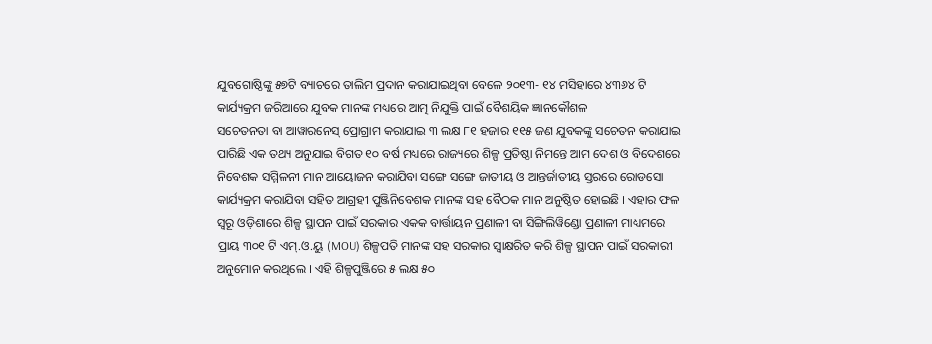ଯୁବଗୋଷ୍ଠିଙ୍କୁ ୫୭ଟି ବ୍ୟାଚରେ ତାଲିମ ପ୍ରଦାନ କରାଯାଇଥିବା ବେଳେ ୨୦୧୩- ୧୪ ମସିହାରେ ୪୩୬୪ ଟି କାର୍ଯ୍ୟକ୍ରମ ଜରିଆରେ ଯୁବକ ମାନଙ୍କ ମଧ୍ୟରେ ଆତ୍ମ ନିଯୁକ୍ତି ପାଇଁ ବୈଶୟିକ ଜ୍ଞାନକୌଶଳ
ସଚେତନତା ବା ଆୱାରନେସ୍ ପ୍ରୋଗ୍ରାମ କରାଯାଇ ୩ ଲକ୍ଷ ୮୧ ହଜାର ୧୧୫ ଜଣ ଯୁବକଙ୍କୁ ସଚେତନ କରାଯାଇ ପାରିଛି ଏକ ତଥ୍ୟ ଅନୁଯାଇ ବିଗତ ୧୦ ବର୍ଷ ମଧ୍ୟରେ ରାଜ୍ୟରେ ଶିଳ୍ପ ପ୍ରତିଷ୍ଠା ନିମନ୍ତେ ଆମ ଦେଶ ଓ ବିଦେଶରେ ନିବେଶକ ସମ୍ମିଳନୀ ମାନ ଆୟୋଜନ କରାଯିବା ସଙ୍ଗେ ସଙ୍ଗେ ଜାତୀୟ ଓ ଆନ୍ତର୍ଜାତୀୟ ସ୍ତରରେ ରୋଡସୋ କାର୍ଯ୍ୟକ୍ରମ କରାଯିବା ସହିତ ଆଗ୍ରହୀ ପୁଞ୍ଜିନିବେଶକ ମାନଙ୍କ ସହ ବୈଠକ ମାନ ଅନୁଷ୍ଠିତ ହୋଇଛି । ଏହାର ଫଳ ସ୍ୱରୂ ଓଡ଼ିଶାରେ ଶିଳ୍ପ ସ୍ଥାପନ ପାଇଁ ସରକାର ଏକକ ବାର୍ତ୍ତାୟନ ପ୍ରଣାଳୀ ବା ସିଙ୍ଗିଲିୱିଣ୍ଡୋ ପ୍ରଣାଳୀ ମାଧ୍ୟମରେ ପ୍ରାୟ ୩୦୧ ଟି ଏମ୍.ଓ.ୟୁ (MOU) ଶିଳ୍ପପତି ମାନଙ୍କ ସହ ସରକାର ସ୍ୱାକ୍ଷରିତ କରି ଶିଳ୍ପ ସ୍ଥାପନ ପାଇଁ ସରକାରୀ ଅନୁମୋନ କରଥିଲେ । ଏହି ଶିଳ୍ପପୁଞ୍ଜିରେ ୫ ଲକ୍ଷ ୫୦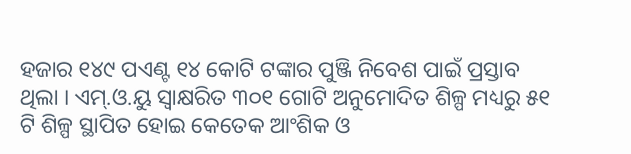ହଜାର ୧୪୯ ପଏଣ୍ଟ ୧୪ କୋଟି ଟଙ୍କାର ପୁଞ୍ଜି ନିବେଶ ପାଇଁ ପ୍ରସ୍ତାବ ଥିଲା । ଏମ୍.ଓ.ୟୁ ସ୍ୱାକ୍ଷରିତ ୩୦୧ ଗୋଟି ଅନୁମୋଦିତ ଶିଳ୍ପ ମଧ୍ୟରୁ ୫୧ ଟି ଶିଳ୍ପ ସ୍ଥାପିତ ହୋଇ କେତେକ ଆଂଶିକ ଓ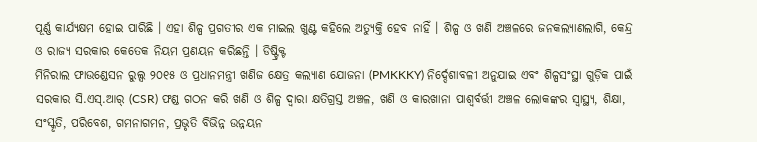ପୂର୍ଣ୍ଣ କାର୍ଯ୍ୟକ୍ଷମ ହୋଇ ପାରିଛି । ଏହା ଶିଳ୍ପ ପ୍ରଗତୀର ଏକ ମାଇଲ ଖୁଣ୍ଟ କହିଲେ ଅତ୍ୟୁକ୍ତି ହେବ ନାହିଁ । ଶିଳ୍ପ ଓ ଖଣି ଅଞ୍ଚଳରେ ଜନକଲ୍ୟାଣଲାଗି, କେନ୍ଦ୍ର ଓ ରାଜ୍ୟ ସରକାର କେତେକ ନିୟମ ପ୍ରଣୟନ କରିଛନ୍ତି । ଡିଷ୍ଟ୍ରିକ୍ଟ
ମିନିରାଲ ଫାଉଣ୍ଡେସନ ରୁଲ୍ସ ୨୦୧୫ ଓ ପ୍ରଧାନମନ୍ତ୍ରୀ ଖଣିଜ କ୍ଷେତ୍ର କଲ୍ୟାଣ ଯୋଜନା (PMKKKY) ନିର୍ଦ୍ଦେଶାବଳୀ ଅନୁଯାଇ ଏବଂ ଶିଳ୍ପସଂସ୍ଥା ଗୁଡ଼ିକ ପାଇଁ ସରକାର ସି.ଏସ୍.ଆର୍ (CSR) ଫଣ୍ଡ ଗଠନ କରି ଖଣି ଓ ଶିଳ୍ପ ଦ୍ୱାରା କ୍ଷତିଗ୍ରସ୍ତ ଅଞ୍ଚଳ, ଖଣି ଓ କାରଖାନା ପାଶ୍ୱର୍ବର୍ତ୍ତୀ ଅଞ୍ଚଳ ଲୋକଙ୍କର ସ୍ୱାସ୍ଥ୍ୟ, ଶିକ୍ଷା, ସଂସ୍କୃତି, ପରିବେଶ, ଗମନାଗମନ, ପ୍ରଭୃତି ବିଭିନ୍ନ ଉନ୍ନୟନ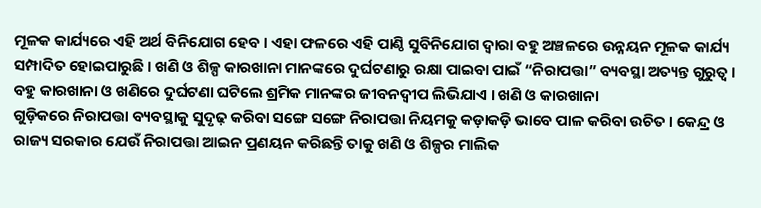ମୂଳକ କାର୍ଯ୍ୟରେ ଏହି ଅର୍ଥ ବିନିଯୋଗ ହେବ । ଏହା ଫଳରେ ଏହି ପାଣ୍ଠି ସୁବିନିଯୋଗ ଦ୍ୱାରା ବହୁ ଅଞ୍ଚଳରେ ଉନ୍ନୟନ ମୂଳକ କାର୍ଯ୍ୟ ସମ୍ପାଦିତ ହୋଇପାରୁଛି । ଖଣି ଓ ଶିଳ୍ପ କାରଖାନା ମାନଙ୍କରେ ଦୁର୍ଘଟଣାରୁ ରକ୍ଷା ପାଇବା ପାଇଁ “ନିରାପତ୍ତା” ବ୍ୟବସ୍ଥା ଅତ୍ୟନ୍ତ ଗୁରୁତ୍ୱ । ବହୁ କାରଖାନା ଓ ଖଣିରେ ଦୁର୍ଘଟଣା ଘଟିଲେ ଶ୍ରମିକ ମାନଙ୍କର ଜୀବନଦ୍ୱୀପ ଲିଭିଯାଏ । ଖଣି ଓ କାରଖାନା
ଗୁଡ଼ିକରେ ନିରାପତ୍ତା ବ୍ୟବସ୍ଥାକୁ ସୁଦୃଢ଼ କରିବା ସଙ୍ଗେ ସଙ୍ଗେ ନିରାପତ୍ତା ନିୟମକୁ କଡ଼ାକଡ଼ି ଭାବେ ପାଳ କରିବା ଉଚିତ । କେନ୍ଦ୍ର ଓ ରାଜ୍ୟ ସରକାର ଯେଉଁ ନିରାପତ୍ତା ଆଇନ ପ୍ରଣୟନ କରିଛନ୍ତି ତାକୁ ଖଣି ଓ ଶିଳ୍ପର ମାଲିକ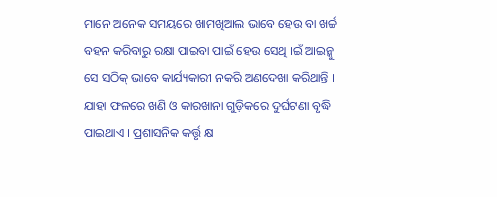ମାନେ ଅନେକ ସମୟରେ ଖାମଖିଆଲ ଭାବେ ହେଉ ବା ଖର୍ଚ୍ଚ ବହନ କରିବାରୁ ରକ୍ଷା ପାଇବା ପାଇଁ ହେଉ ସେଥି ।ଇଁ ଆଇନ୍କୁ ସେ ସଠିକ୍ ଭାବେ କାର୍ଯ୍ୟକାରୀ ନକରି ଅଣଦେଖା କରିଥାନ୍ତି । ଯାହା ଫଳରେ ଖଣି ଓ କାରଖାନା ଗୁଡ଼ିକରେ ଦୁର୍ଘଟଣା ବୃଦ୍ଧି ପାଇଥାଏ । ପ୍ରଶାସନିକ କର୍ତ୍ତୃ କ୍ଷ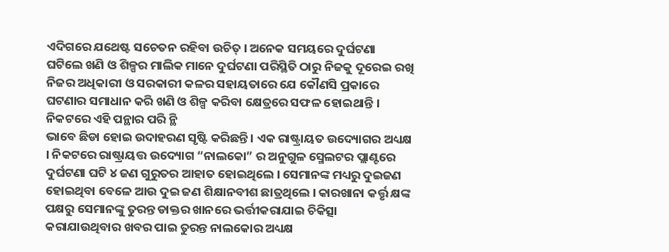ଏଦିଗରେ ଯଥେଷ୍ଟ ସଚେତନ ରହିବା ଉଚିତ୍ । ଅନେକ ସମୟରେ ଦୁର୍ଘଟଣା ଘଟିଲେ ଖଣି ଓ ଶିଳ୍ପର ମାଲିକ ମାନେ ଦୁର୍ଘଟଣା ପରିସ୍ଥିତି ଠାରୁ ନିଜକୁ ଦୂରେଇ ରଖି ନିଜର ଅଧିକାରୀ ଓ ସରକାରୀ କଳର ସହାୟତାରେ ଯେ କୌଣସି ପ୍ରକାରେ ଘଟଣାର ସମାଧାନ କରି ଖଣି ଓ ଶିଳ୍ପ କରିବା କ୍ଷେତ୍ରରେ ସଫଳ ହୋଇଥାନ୍ତି । ନିକଟରେ ଏହି ପନ୍ଥାର ପରି ନ୍ଥି
ଭାବେ ଛିଡା ହୋଇ ଉଦାହରଣ ସୃଷ୍ଟି କରିଛନ୍ତି । ଏକ ରାଷ୍ଟ୍ରାୟତ ଉଦ୍ୟୋଗର ଅଧ୍ୟକ୍ଷ । ନିକଟରେ ରାଷ୍ଟ୍ରାୟତ୍ତ ଉଦ୍ୟୋଗ “ନାଲକୋ” ର ଅନୁଗୁଳ ସ୍ମେଲଟର ପ୍ଲାଣ୍ଟରେ ଦୁର୍ଘଟଣା ଘଟି ୪ ଜଣ ଗୁରୁତର ଆହାତ ହୋଇଥିଲେ । ସେମାନଙ୍କ ମଧ୍ୟରୁ ଦୁଇଜଣ ହୋଇଥିବା ବେଳେ ଆଉ ଦୁଇ ଜଣ ଶିକ୍ଷାନବୀଶ ଛାତ୍ରଥିଲେ । କାରଖାନା କର୍ତ୍ତୃ କ୍ଷଙ୍କ ପକ୍ଷରୁ ସେମାନଙ୍କୁ ତୁରନ୍ତ ଡାକ୍ତର ଖାନରେ ଭର୍ତ୍ତୀକରାଯାଇ ଚିକିତ୍ସା କରାଯାଉଥିବାର ଖବର ପାଇ ତୁରନ୍ତ ନାଲକୋର ଅଧ୍ୟକ୍ଷ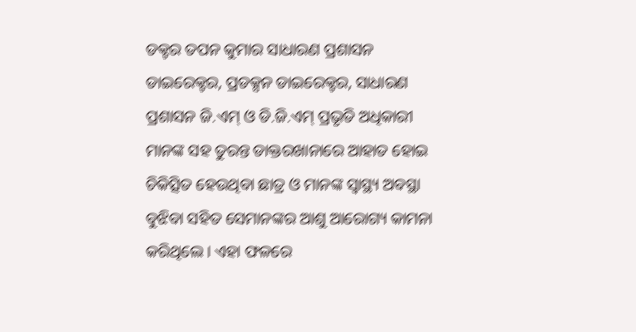ଡକ୍ଟର ତପନ କୁମାର ସାଧାରଣ ପ୍ରଶାସନ ଡାଇରେକ୍ଟର, ପ୍ରଡକ୍ସନ ଡାଇରେକ୍ଟର, ସାଧାରଣ ପ୍ରଶାସନ ଜି.ଏମ୍ ଓ ଡି.ଜି.ଏମ୍ ପ୍ରଭୃତି ଅଧିକାରୀ ମାନଙ୍କ ସହ ତୁରନ୍ତ ଡାକ୍ତରଖାନାରେ ଆହାତ ହୋଇ ଚିକିତ୍ସିତ ହେଉଥିବା ଛାତ୍ର ଓ ମାନଙ୍କ ସ୍ୱାସ୍ଥ୍ୟ ଅବସ୍ଥା ବୁଝିବା ସହିତ ସେମାନଙ୍କର ଆଶୁ ଆରୋଗ୍ୟ କାମନା କରିଥିଲେ । ଏହା ଫଳରେ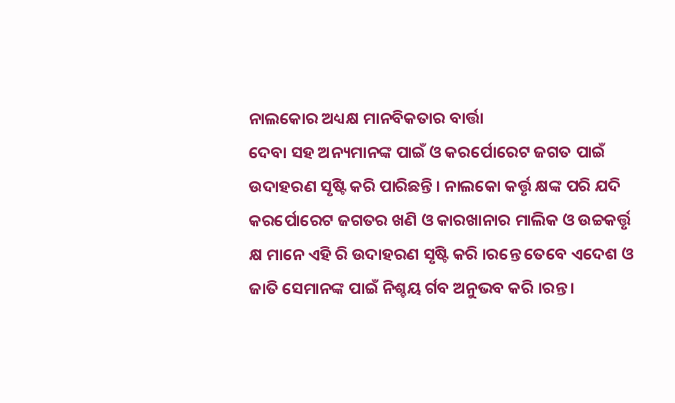ନାଲକୋର ଅଧ୍ୟକ୍ଷ ମାନବିକତାର ବାର୍ତ୍ତା
ଦେବା ସହ ଅନ୍ୟମାନଙ୍କ ପାଇଁ ଓ କରର୍ପୋରେଟ ଜଗତ ପାଇଁ ଉଦାହରଣ ସୃଷ୍ଟି କରି ପାରିଛନ୍ତି । ନାଲକୋ କର୍ତ୍ତୃ କ୍ଷଙ୍କ ପରି ଯଦି କରର୍ପୋରେଟ ଜଗତର ଖଣି ଓ କାରଖାନାର ମାଲିକ ଓ ଉଚ୍ଚକର୍ତ୍ତୃ କ୍ଷ ମାନେ ଏହି ରି ଉଦାହରଣ ସୃଷ୍ଟି କରି ।ରନ୍ତେ ତେବେ ଏଦେଶ ଓ ଜାତି ସେମାନଙ୍କ ପାଇଁ ନିଶ୍ଚୟ ର୍ଗବ ଅନୁଭବ କରି ।ରନ୍ତ ।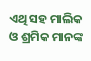ଏଥି ସହ ମାଲିକ ଓ ଶ୍ରମିକ ମାନଙ୍କ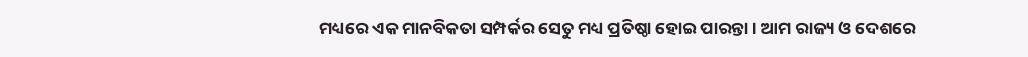ମଧ୍ୟରେ ଏକ ମାନବିକତା ସମ୍ପର୍କର ସେତୁ ମଧ୍ୟ ପ୍ରତିଷ୍ଠା ହୋଇ ପାରନ୍ତା । ଆମ ରାଜ୍ୟ ଓ ଦେଶରେ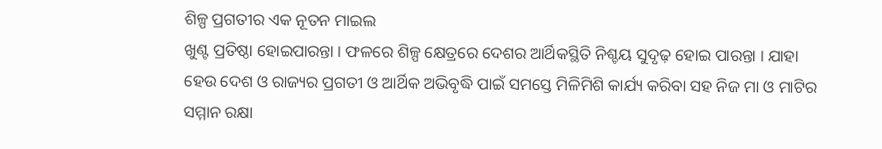ଶିଳ୍ପ ପ୍ରଗତୀର ଏକ ନୂତନ ମାଇଲ
ଖୁଣ୍ଟ ପ୍ରତିଷ୍ଠା ହୋଇପାରନ୍ତା । ଫଳରେ ଶିଳ୍ପ କ୍ଷେତ୍ରରେ ଦେଶର ଆର୍ଥିକସ୍ଥିତି ନିଶ୍ଚୟ ସୁଦୃଢ଼ ହୋଇ ପାରନ୍ତା । ଯାହା ହେଉ ଦେଶ ଓ ରାଜ୍ୟର ପ୍ରଗତୀ ଓ ଆର୍ଥିକ ଅଭିବୃଦ୍ଧି ପାଇଁ ସମସ୍ତେ ମିଳିମିଶି କାର୍ଯ୍ୟ କରିବା ସହ ନିଜ ମା ଓ ମାଟିର ସମ୍ମାନ ରକ୍ଷା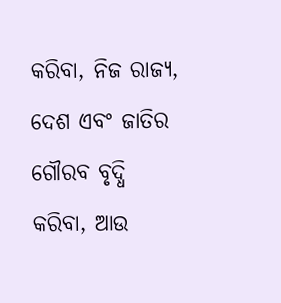କରିବା, ନିଜ ରାଜ୍ୟ, ଦେଶ ଏବଂ ଜାତିର ଗୌରବ ବୃଦ୍ଧି କରିବା, ଆଉ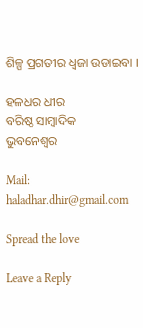ଶିଳ୍ପ ପ୍ରଗତୀର ଧ୍ୱଜା ଉଡାଇବା ।

ହଳଧର ଧୀର
ବରିଷ୍ଠ ସାମ୍ବାଦିକ
ଭୁବନେଶ୍ୱର

Mail: haladhar.dhir@gmail.com

Spread the love

Leave a Reply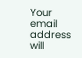Your email address will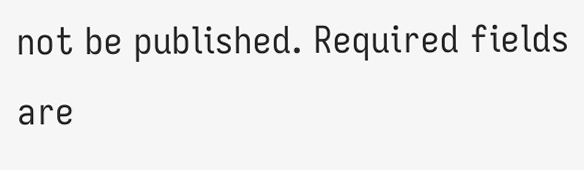not be published. Required fields are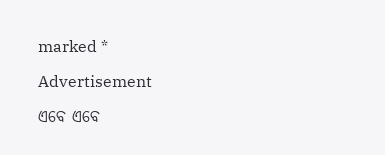marked *

Advertisement

ଏବେ ଏବେ